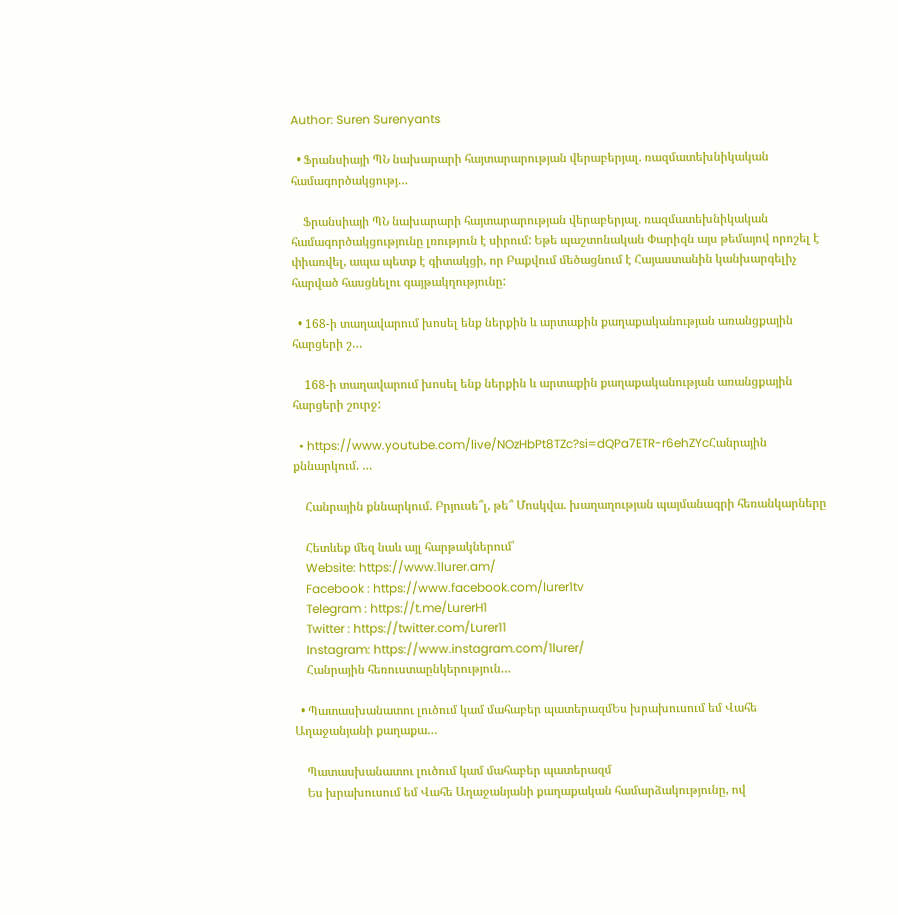Author: Suren Surenyants

  • Ֆրանսիայի ՊՆ նախարարի հայտարարության վերաբերյալ. ռազմատեխնիկական համագործակցությ…

    Ֆրանսիայի ՊՆ նախարարի հայտարարության վերաբերյալ. ռազմատեխնիկական համագործակցությունը լռություն է սիրում: Եթե պաշտոնական Փարիզն այս թեմայով որոշել է փիառվել, ապա պետք է գիտակցի, որ Բաքվում մեծացնում է Հայաստանին կանխարգելիչ հարված հասցնելու գայթակղությունը:

  • 168-ի տաղավարում խոսել ենք ներքին և արտաքին քաղաքականության առանցքային հարցերի շ…

    168-ի տաղավարում խոսել ենք ներքին և արտաքին քաղաքականության առանցքային հարցերի շուրջ:

  • https://www.youtube.com/live/NOzHbPt8TZc?si=dQPa7ETR-r6ehZYcՀանրային քննարկում. …

    Հանրային քննարկում. Բրյուսե՞լ, թե՞ Մոսկվա. խաղաղության պայմանագրի հեռանկարները

    Հետևեք մեզ նաև այլ հարթակներում՝
    Website: https://www.1lurer.am/
    Facebook : https://www.facebook.com/lurer1tv
    Telegram : https://t.me/LurerH1
    Twitter : https://twitter.com/Lurer11
    Instagram: https://www.instagram.com/1lurer/
    Հանրային հեռուստաընկերություն…

  • Պատասխանատու լուծում կամ մահաբեր պատերազմԵս խրախուսում եմ Վահե Աղաջանյանի քաղաքա…

    Պատասխանատու լուծում կամ մահաբեր պատերազմ
    Ես խրախուսում եմ Վահե Աղաջանյանի քաղաքական համարձակությունը, ով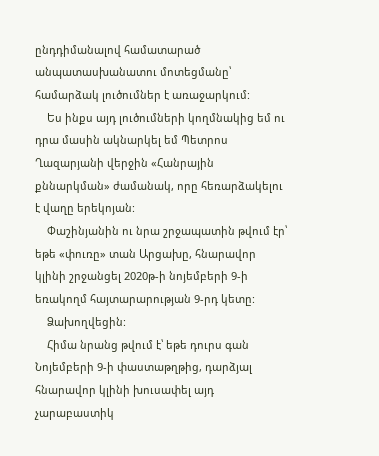ընդդիմանալով համատարած անպատասխանատու մոտեցմանը՝ համարձակ լուծումներ է առաջարկում:
    Ես ինքս այդ լուծումների կողմնակից եմ ու դրա մասին ակնարկել եմ Պետրոս Ղազարյանի վերջին «Հանրային քննարկման» ժամանակ, որը հեռարձակելու է վաղը երեկոյան:
    Փաշինյանին ու նրա շրջապատին թվում էր՝ եթե «փուռը» տան Արցախը, հնարավոր կլինի շրջանցել 2020թ-ի նոյեմբերի 9-ի եռակողմ հայտարարության 9-րդ կետը:
    Ձախողվեցին:
    Հիմա նրանց թվում է՝ եթե դուրս գան Նոյեմբերի 9-ի փաստաթղթից, դարձյալ հնարավոր կլինի խուսափել այդ չարաբաստիկ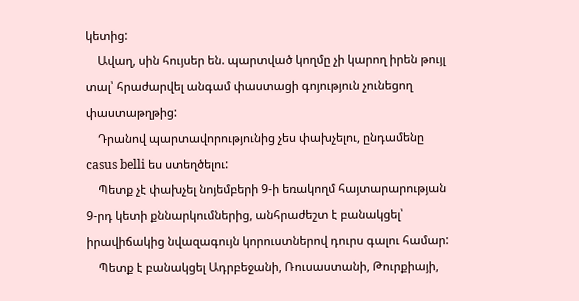կետից:
    Ավաղ, սին հույսեր են. պարտված կողմը չի կարող իրեն թույլ տալ՝ հրաժարվել անգամ փաստացի գոյություն չունեցող փաստաթղթից:
    Դրանով պարտավորությունից չես փախչելու, ընդամենը casus belli ես ստեղծելու:
    Պետք չէ փախչել նոյեմբերի 9-ի եռակողմ հայտարարության 9-րդ կետի քննարկումներից, անհրաժեշտ է բանակցել՝ իրավիճակից նվազագույն կորուստներով դուրս գալու համար:
    Պետք է բանակցել Ադրբեջանի, Ռուսաստանի, Թուրքիայի,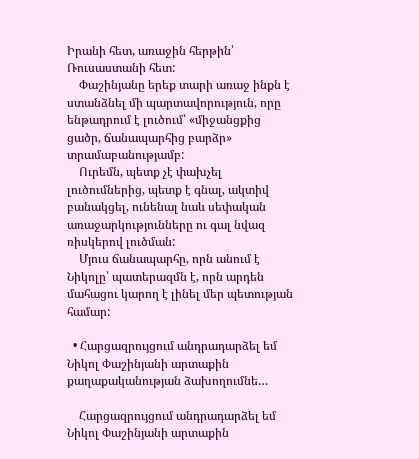Իրանի հետ, առաջին հերթին՝ Ռուսաստանի հետ:
    Փաշինյանը երեք տարի առաջ ինքն է ստանձնել մի պարտավորություն, որը ենթադրում է լուծում՝ «միջանցքից ցածր, ճանապարհից բարձր» տրամաբանությամբ:
    Ուրեմն, պետք չէ փախչել լուծումներից, պետք է գնալ, ակտիվ բանակցել, ունենալ նաև սեփական առաջարկությունները ու գալ նվազ ռիսկերով լուծման:
    Մյուս ճանապարհը, որն անում է Նիկոլը՝ պատերազմն է, որն արդեն մահացու կարող է լինել մեր պետության համար:

  • Հարցազրույցում անդրադարձել եմ Նիկոլ Փաշինյանի արտաքին քաղաքականության ձախողումնե…

    Հարցազրույցում անդրադարձել եմ Նիկոլ Փաշինյանի արտաքին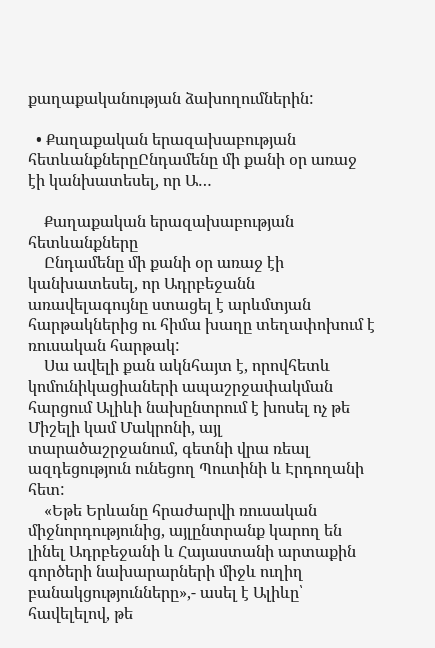քաղաքականության ձախողումներին:

  • Քաղաքական երազախաբության հետևանքներըԸնդամենը մի քանի օր առաջ էի կանխատեսել, որ Ա…

    Քաղաքական երազախաբության հետևանքները
    Ընդամենը մի քանի օր առաջ էի կանխատեսել, որ Ադրբեջանն առավելագույնը ստացել է արևմտյան հարթակներից ու հիմա խաղը տեղափոխում է ռուսական հարթակ:
    Սա ավելի քան ակնհայտ է, որովհետև կոմունիկացիաների ապաշրջափակման հարցում Ալիևի նախընտրում է խոսել ոչ թե Միշելի կամ Մակրոնի, այլ տարածաշրջանում, գետնի վրա ռեալ ազդեցություն ունեցող Պուտինի և Էրդողանի հետ:
    «Եթե Երևանը հրաժարվի ռուսական միջնորդությունից, այլընտրանք կարող են լինել Ադրբեջանի և Հայաստանի արտաքին գործերի նախարարների միջև ուղիղ բանակցությունները»,- ասել է Ալիևը՝ հավելելով, թե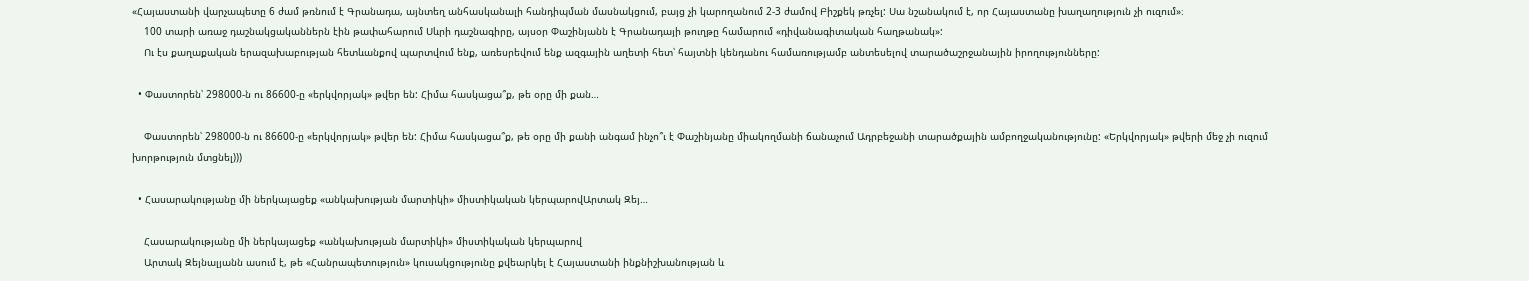«Հայաստանի վարչապետը 6 ժամ թռնում է Գրանադա, այնտեղ անհասկանալի հանդիպման մասնակցում, բայց չի կարողանում 2-3 ժամով Բիշքեկ թռչել: Սա նշանակում է, որ Հայաստանը խաղաղություն չի ուզում»։
    100 տարի առաջ դաշնակցականներն էին թափահարում Սևրի դաշնագիրը, այսօր Փաշինյանն է Գրանադայի թուղթը համարում «դիվանագիտական հաղթանակ»:
    Ու էս քաղաքական երազախաբության հետևանքով պարտվում ենք, առեսրեվում ենք ազգային աղետի հետ՝ հայտնի կենդանու համառությամբ անտեսելով տարածաշրջանային իրողությունները:

  • Փաստորեն՝ 298000-ն ու 86600-ը «երկվորյակ» թվեր են: Հիմա հասկացա՞ք, թե օրը մի քան…

    Փաստորեն՝ 298000-ն ու 86600-ը «երկվորյակ» թվեր են: Հիմա հասկացա՞ք, թե օրը մի քանի անգամ ինչո՞ւ է Փաշինյանը միակողմանի ճանաչում Ադրբեջանի տարածքային ամբողջականությունը: «Երկվորյակ» թվերի մեջ չի ուզում խորթություն մտցնել)))

  • Հասարակությանը մի ներկայացեք «անկախության մարտիկի» միստիկական կերպարովԱրտակ Զեյ…

    Հասարակությանը մի ներկայացեք «անկախության մարտիկի» միստիկական կերպարով
    Արտակ Զեյնալյանն ասում է, թե «Հանրապետություն» կուսակցությունը քվեարկել է Հայաստանի ինքնիշխանության և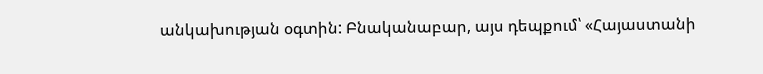անկախության օգտին: Բնականաբար, այս դեպքում՝ «Հայաստանի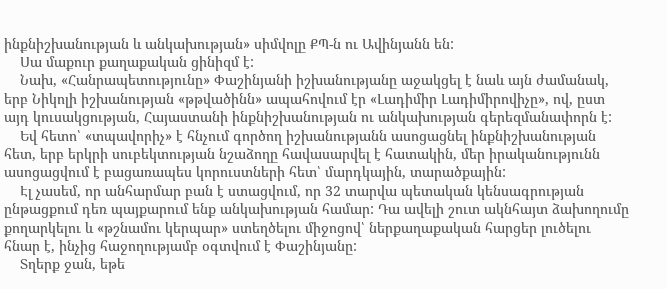ինքնիշխանության և անկախության» սիմվոլը ՔՊ-ն ու Ավինյանն են:
    Սա մաքուր քաղաքական ցինիզմ է:
    Նախ, «Հանրապետությունը» Փաշինյանի իշխանությանը աջակցել է նաև այն ժամանակ, երբ Նիկոլի իշխանության «թթվածինն» ապահովում էր «Լադիմիր Լադիմիրովիչը», ով, ըստ այդ կուսակցության, Հայաստանի ինքնիշխանության ու անկախության գերեզմանափորն է:
    Եվ հետո՝ «տպավորիչ» է հնչում գործող իշխանությանն ասոցացնել ինքնիշխանության հետ, երբ երկրի սուբեկտության նշաձողը հավասարվել է հատակին, մեր իրականությունն ասոցացվում է բացառապես կորուստների հետ՝ մարդկային, տարածքային:
    Էլ չասեմ, որ անհարմար բան է ստացվում, որ 32 տարվա պետական կենսագրության ընթացքում դեռ պայքարում ենք անկախության համար: Դա ավելի շուտ ակնհայտ ձախողումը քողարկելու և «թշնամու կերպար» ստեղծելու միջոցով՝ ներքաղաքական հարցեր լուծելու հնար է, ինչից հաջողությամբ օգտվում է Փաշինյանը:
    Տղերք ջան, եթե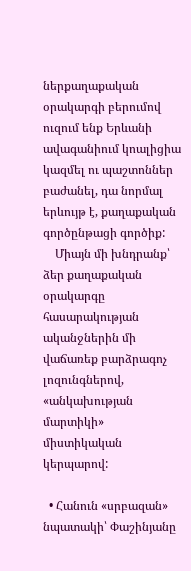ներքաղաքական օրակարգի բերումով ուզում ենք Երևանի ավագանիում կոալիցիա կազմել ու պաշտոններ բաժանել, դա նորմալ երևույթ է, քաղաքական գործընթացի գործիք:
    Միայն մի խնդրանք՝ ձեր քաղաքական օրակարգը հասարակության ականջներին մի վաճառեք բարձրագոչ լոզունգներով, «անկախության մարտիկի» միստիկական կերպարով:

  • Հանուն «սրբազան» նպատակի՝ Փաշինյանը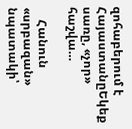զոհաբերում է ՀայաստանըԵկեք սառը, «չոր» հաշվա…

    Հանուն «սրբազան» նպատակի՝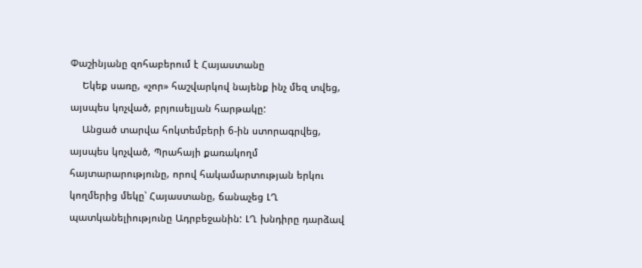Փաշինյանը զոհաբերում է Հայաստանը
    Եկեք սառը, «չոր» հաշվարկով նայենք ինչ մեզ տվեց, այսպես կոչված, բրյուսելյան հարթակը:
    Անցած տարվա հոկտեմբերի 6-ին ստորագրվեց, այսպես կոչված, Պրահայի քառակողմ հայտարարությունը, որով հակամարտության երկու կողմերից մեկը՝ Հայաստանը, ճանաչեց ԼՂ պատկանելիությունը Ադրբեջանին: ԼՂ խնդիրը դարձավ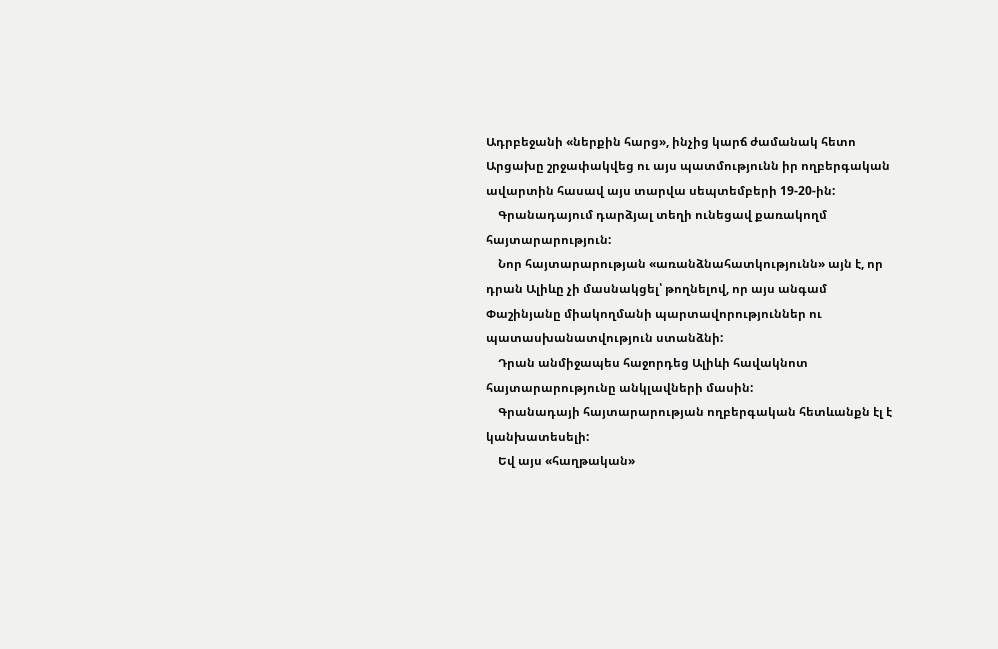Ադրբեջանի «ներքին հարց», ինչից կարճ ժամանակ հետո Արցախը շրջափակվեց ու այս պատմությունն իր ողբերգական ավարտին հասավ այս տարվա սեպտեմբերի 19-20-ին:
    Գրանադայում դարձյալ տեղի ունեցավ քառակողմ հայտարարություն:
    Նոր հայտարարության «առանձնահատկությունն» այն է, որ դրան Ալիևը չի մասնակցել՝ թողնելով, որ այս անգամ Փաշինյանը միակողմանի պարտավորություններ ու պատասխանատվություն ստանձնի:
    Դրան անմիջապես հաջորդեց Ալիևի հավակնոտ հայտարարությունը անկլավների մասին:
    Գրանադայի հայտարարության ողբերգական հետևանքն էլ է կանխատեսելի:
    Եվ այս «հաղթական»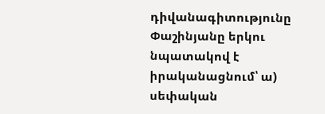դիվանագիտությունը Փաշինյանը երկու նպատակով է իրականացնում՝ ա) սեփական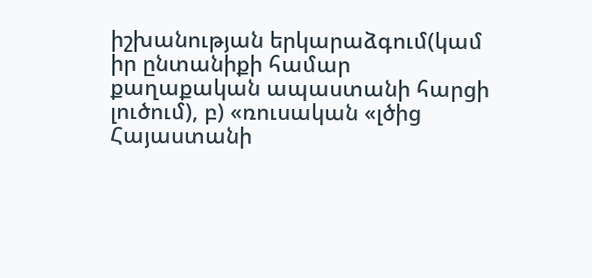իշխանության երկարաձգում(կամ իր ընտանիքի համար քաղաքական ապաստանի հարցի լուծում), բ) «ռուսական «լծից Հայաստանի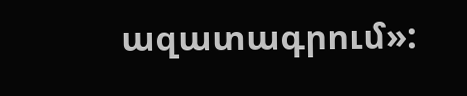ազատագրում»: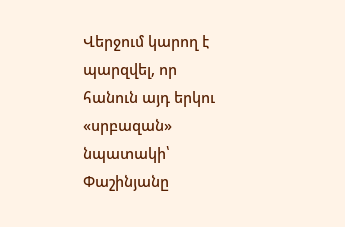Վերջում կարող է պարզվել, որ հանուն այդ երկու «սրբազան» նպատակի՝ Փաշինյանը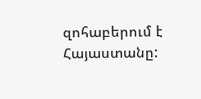զոհաբերում է Հայաստանը: